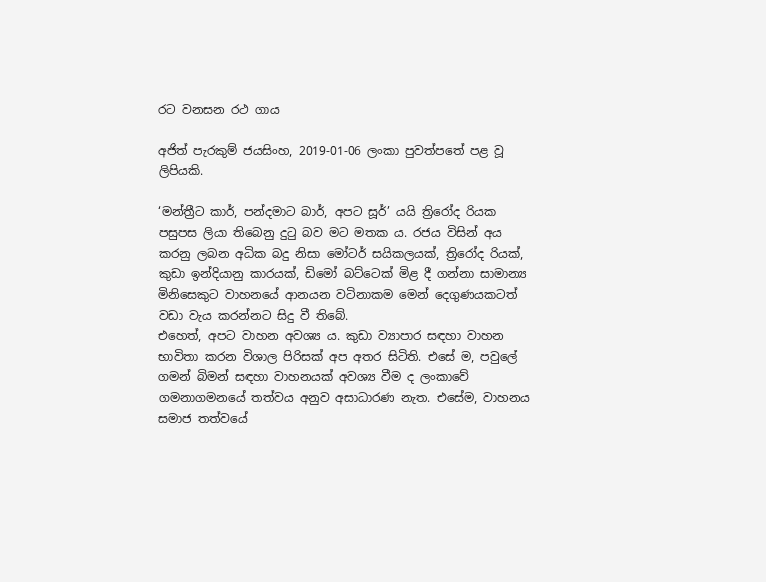රට වනසන රථ ගාය

අජිත් පැරකුම් ජයසිංහ, 2019-01-06 ලංකා පුවත්පතේ පළ වූ ලිපියකි.

‘මන්ත්‍රීට කාර්, පන්දමාට බාර්, අපට සූර්’ යයි ත්‍රිරෝද රියක පසුපස ලියා තිබෙනු දුටු බව මට මතක ය. රජය විසින් අය කරනු ලබන අධික බදු නිසා මෝටර් සයිකලයක්, ත්‍රිරෝද රියක්, කුඩා ඉන්දියානු කාරයක්, ඩිමෝ බට්ටෙක් මිළ දී ගන්නා සාමාන්‍ය මිනිසෙකුට වාහනයේ ආනයන වටිනාකම මෙන් දෙගුණයකටත් වඩා වැය කරන්නට සිදු වී තිබේ.
එහෙත්, අපට වාහන අවශ්‍ය ය. කුඩා ව්‍යාපාර සඳහා වාහන භාවිතා කරන විශාල පිරිසක් අප අතර සිටිති. එසේ ම, පවුලේ ගමන් බිමන් සඳහා වාහනයක් අවශ්‍ය වීම ද ලංකාවේ ගමනාගමනයේ තත්වය අනුව අසාධාරණ නැත. එසේම, වාහනය සමාජ තත්වයේ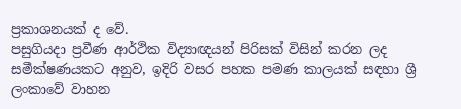ප්‍ර‍කාශනයක් ද වේ.
පසුගියදා ප්‍රවීණ ආර්ථික විද්‍යාඥයන් පිරිසක් විසින් කරන ලද සමීක්ෂණයකට අනුව, ඉදිරි වසර පහක පමණ කාලයක් සඳහා ශ්‍රී ලංකාවේ වාහන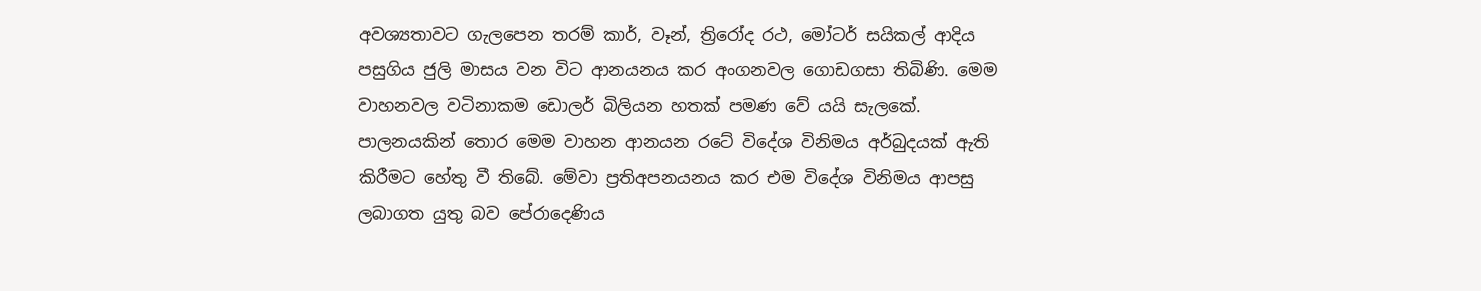අවශ්‍යතාවට ගැලපෙන තරම් කාර්, වෑන්, ත්‍රිරෝද රථ, මෝටර් සයිකල් ආදිය පසුගිය ජුලි මාසය වන විට ආනයනය කර අංගනවල ගොඩගසා තිබිණි. මෙම වාහනවල වටිනාකම ඩොලර් බිලියන හතක් පමණ වේ යයි සැලකේ. පාලනයකින් තොර මෙම වාහන ආනයන රටේ විදේශ විනිමය අර්බුදයක් ඇති කිරීමට හේතු වී තිබේ. මේවා ප්‍රතිඅපනයනය කර එම විදේශ විනිමය ආපසු ලබාගත යුතු බව පේරාදෙණිය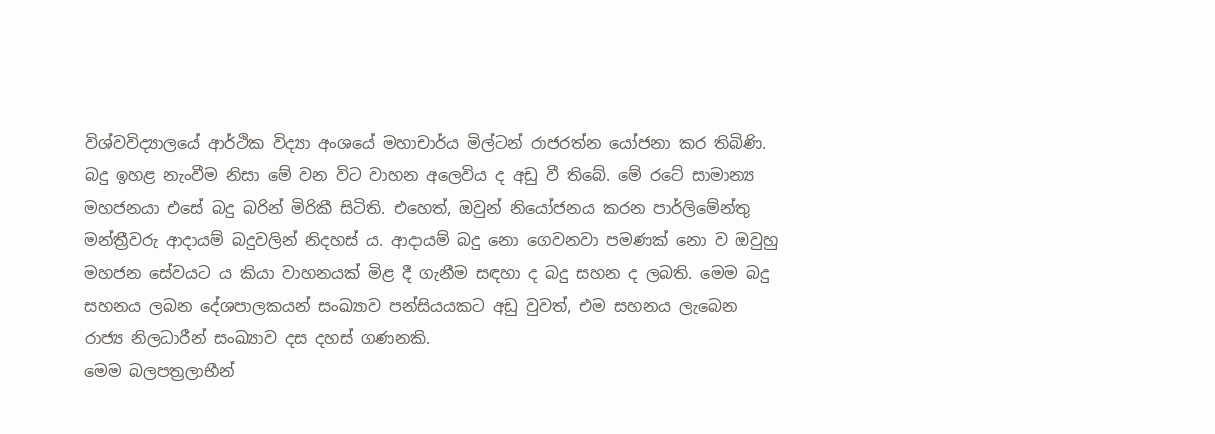විශ්වවිද්‍යාලයේ ආර්ථික විද්‍යා අංශයේ මහාචාර්ය මිල්ටන් රාජරත්න යෝජනා කර තිබිණි.
බදු ඉහළ නැංවීම නිසා මේ වන විට වාහන අලෙවිය ද අඩු වී තිබේ. මේ රටේ සාමාන්‍ය මහජනයා එසේ බදු බරින් මිරිකී සිටිති. එහෙත්, ඔවුන් නියෝජනය කරන පාර්ලිමේන්තු මන්ත්‍රීවරු ආදායම් බදුවලින් නිදහස් ය. ආදායම් බදු නො ගෙවනවා පමණක් නො ව ඔවුහු මහජන සේවයට ය කියා වාහනයක් මිළ දී ගැනීම සඳහා ද බදු සහන ද ලබති. මෙම බදු සහනය ලබන දේශපාලකයන් සංඛ්‍යාව පන්සියයකට අඩු වුවත්, එම සහනය ලැබෙන රාජ්‍ය නිලධාරීන් සංඛ්‍යාව දස දහස් ගණනකි.
මෙම බලපත්‍ර‍ලාභීන්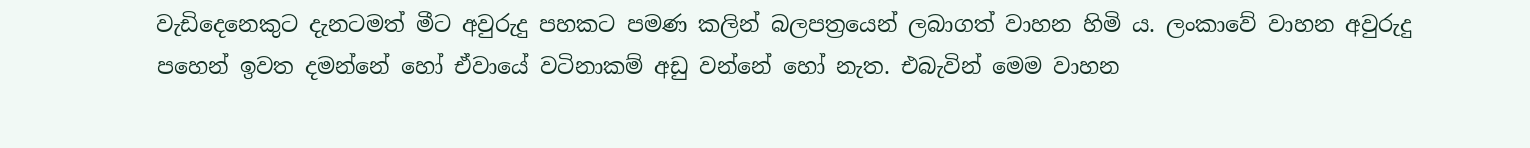වැඩිදෙනෙකුට දැනටමත් මීට අවුරුදු පහකට පමණ කලින් බලපත්‍රයෙන් ලබාගත් වාහන හිමි ය. ලංකාවේ වාහන අවුරුදු පහෙන් ඉවත දමන්නේ හෝ ඒවායේ වටිනාකම් අඩු වන්නේ හෝ නැත. එබැවින් මෙම වාහන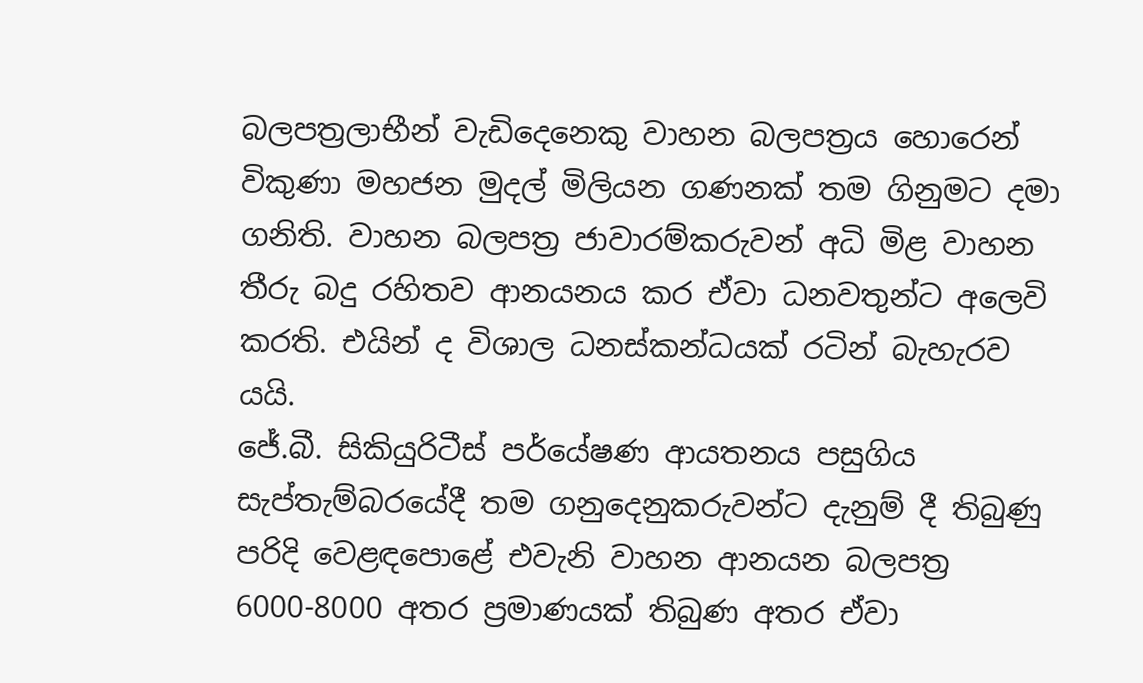බලපත්‍රලාභීන් වැඩිදෙනෙකු වාහන බලපත්‍ර‍ය හොරෙන් විකුණා මහජන මුදල් මිලියන ගණනක් තම ගිනුමට දමා ගනිති. වාහන බලපත්‍ර‍ ජාවාරම්කරුවන් අධි මිළ වාහන තීරු බදු රහිතව ආනයනය කර ඒවා ධනවතුන්ට අලෙවි කරති. එයින් ද විශාල ධනස්කන්ධයක් රටින් බැහැරව යයි.
ජේ.බී. සිකියුරිටීස් පර්යේෂණ ආයතනය පසුගිය සැප්තැම්බරයේදී තම ගනුදෙනුකරුවන්ට දැනුම් දී තිබුණු පරිදි වෙළඳපොළේ එවැනි වාහන ආනයන බලපත්‍ර‍ 6000-8000 අතර ප්‍ර‍මාණයක් තිබුණ අතර ඒවා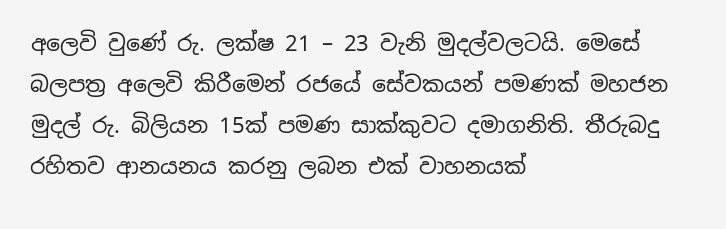අලෙවි වුණේ රු. ලක්ෂ 21 – 23 වැනි මුදල්වලටයි. මෙසේ බලපත්‍ර‍ අලෙවි කිරීමෙන් රජයේ සේවකයන් පමණක් මහජන මුදල් රු. බිලියන 15ක් පමණ සාක්කුවට දමාගනිති. තීරුබදු රහිතව ආනයනය කරනු ලබන එක් වාහනයක්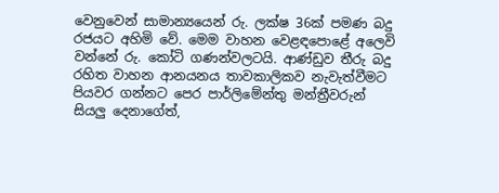වෙනුවෙන් සාමාන්‍යයෙන් රු. ලක්ෂ 36ක් පමණ බදු රජයට අහිමි වේ. මෙම වාහන වෙළඳපොළේ අලෙවි වන්නේ රු. කෝටි ගණන්වලටයි. ආණ්ඩුව තීරු බදු රහිත වාහන ආනයනය තාවකාලිකව නැවැත්වීමට පියවර ගන්නට පෙර පාර්ලිමේන්තු මන්ත්‍රීවරුන් සියලු දෙනාගේත්,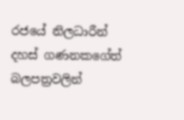රජයේ නිලධාරීන් දහස් ගණනකගේත් බලපත්‍ර‍වලින්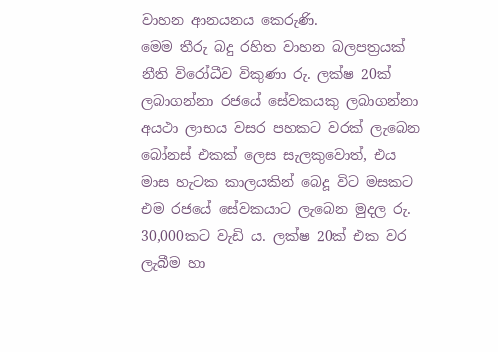වාහන ආනයනය කෙරුණි.
මෙම තීරු බදු රහිත වාහන බලපත්‍රයක් නීති විරෝධීව විකුණා රු. ලක්ෂ 20ක් ලබාගන්නා රජයේ සේවකයකු ලබාගන්නා අයථා ලාභය වසර පහකට වරක් ලැබෙන බෝනස් එකක් ලෙස සැලකුවොත්, එය මාස හැටක කාලයකින් බෙදූ විට මසකට එම රජයේ සේවකයාට ලැබෙන මුදල රු. 30,000කට වැඩි ය. ලක්ෂ 20ක් එක වර ලැබීම හා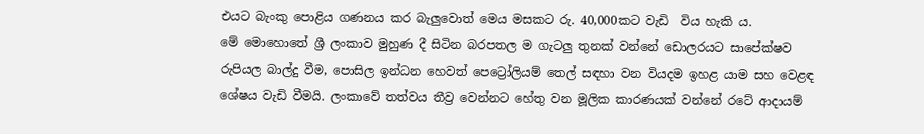එයට බැංකු පොළිය ගණනය කර බැලුවොත් මෙය මසකට රු. 40,000කට වැඩි  විය හැකි ය.
මේ මොහොතේ ශ්‍රී ලංකාව මුහුණ දී සිටින බරපතල ම ගැටලු තුනක් වන්නේ ඩොලරයට සාපේක්ෂව රුපියල බාල්දු වීම, පොසිල ඉන්ධන හෙවත් පෙට්‍රෝලියම් තෙල් සඳහා වන වියදම ඉහළ යාම සහ වෙළඳ ශේෂය වැඩි වීමයි. ලංකාවේ තත්වය තීව්‍ර‍ වෙන්නට හේතු වන මූලික කාරණයක් වන්නේ රටේ ආදායම්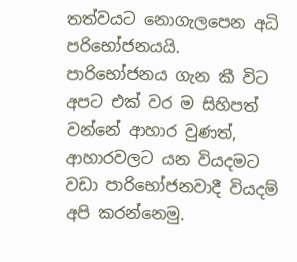තත්වයට නොගැලපෙන අධි පරිභෝජනයයි. පාරිභෝජනය ගැන කී විට අපට එක් වර ම සිහිපත් වන්නේ ආහාර වුණත්, ආහාරවලට යන වියදමට වඩා පාරිභෝජනවාදී වියදම් අපි කරන්නෙමු.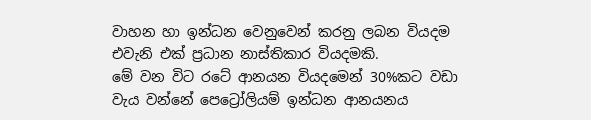වාහන හා ඉන්ධන වෙනුවෙන් කරනු ලබන වියදම එවැනි එක් ප්‍ර‍ධාන නාස්තිකාර වියදමකි.
මේ වන විට රටේ ආනයන වියදමෙන් 30%කට වඩා වැය වන්නේ පෙට්‍රෝලියම් ඉන්ධන ආනයනය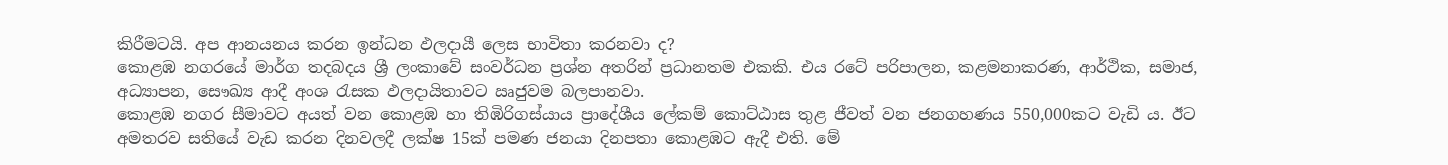කිරීමටයි. අප ආනයනය කරන ඉන්ධන ඵලදායී ලෙස භාවිතා කරනවා ද?
කොළඹ නගරයේ මාර්ග තදබදය ශ්‍රී ලංකාවේ සංවර්ධන ප්‍රශ්න අතරින් ප්‍ර‍ධානතම එකකි. එය රටේ පරිපාලන, කළමනාකරණ, ආර්ථික, සමාජ, අධ්‍යාපන, සෞඛ්‍ය ආදී අංශ රැසක ඵලදායිතාවට ඍජුවම බලපානවා.
කොළඹ නගර සීමාවට අයත් වන කොළඹ හා තිඹිරිගස්යාය ප්‍රාදේශීය ලේකම් කොට්ඨාස තුළ ජීවත් වන ජනගහණය 550,000කට වැඩි ය. ඊට අමතරව සතියේ වැඩ කරන දිනවලදී ලක්ෂ 15ක් පමණ ජනයා දිනපතා කොළඹට ඇදී එති. මේ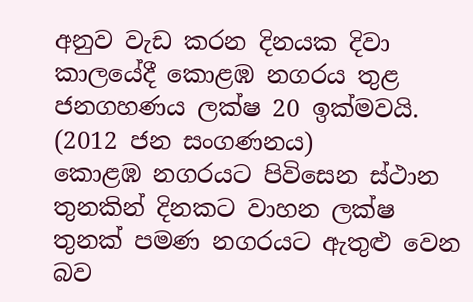අනුව වැඩ කරන දිනයක දිවා කාලයේදී කොළඹ නගරය තුළ ජනගහණය ලක්ෂ 20 ඉක්මවයි. (2012 ජන සංගණනය)
කොළඹ නගරයට පිවිසෙන ස්ථාන තුනකින් දිනකට වාහන ලක්ෂ තුනක් පමණ නගරයට ඇතුළු වෙන බව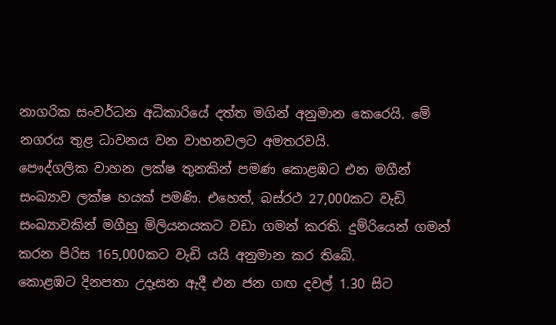නාගරික සංවර්ධන අධිකාරියේ දත්ත මගින් අනුමාන කෙරෙයි. මේ නගරය තුළ ධාවනය වන වාහනවලට අමතරවයි.
පෞද්ගලික වාහන ලක්ෂ තුනකින් පමණ කොළඹට එන මගීන් සංඛ්‍යාව ලක්ෂ හයක් පමණි. එහෙත්, බස්රථ 27,000කට වැඩි සංඛ්‍යාවකින් මගීහු මිලියනයකට වඩා ගමන් කරති. දුම්රියෙන් ගමන් කරන පිරිස 165,000කට වැඩි යයි අනුමාන කර තිබේ.
කොළඹට දිනපතා උදෑසන ඇදී එන ජන ගඟ දවල් 1.30 සිට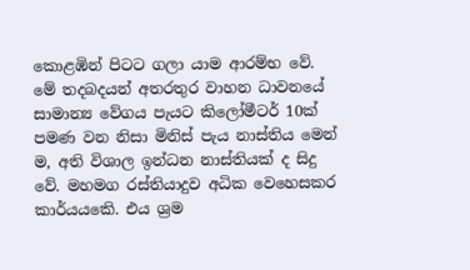කොළඹින් පිටට ගලා යාම ආරම්භ වේ. මේ තදබදයන් අතරතුර වාහන ධාවනයේ සාමාන්‍ය වේගය පැයට කිලෝමීටර් 10ක් පමණ වන නිසා මිනිස් පැය නාස්තිය මෙන් ම, අති විශාල ඉන්ධන නාස්තියක් ද සිදු වේ. මහමග රස්තියාදුව අධික වෙහෙසකර කාර්යයකෙි. එය ශ්‍ර‍ම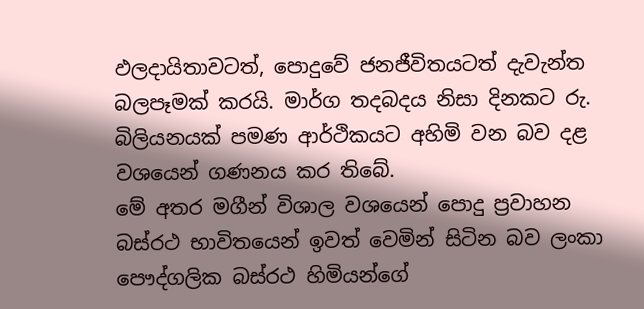ඵලදායිතාවටත්, පොදුවේ ජනජීවිතයටත් දැවැන්ත බලපෑමක් කරයි. මාර්ග තදබදය නිසා දිනකට රු. බිලියනයක් පමණ ආර්ථිකයට අහිමි වන බව දළ වශයෙන් ගණනය කර තිබේ.
මේ අතර මගීන් විශාල වශයෙන් පොදු ප්‍රවාහන බස්රථ භාවිතයෙන් ඉවත් වෙමින් සිටින බව ලංකා පෞද්ගලික බස්රථ හිමියන්ගේ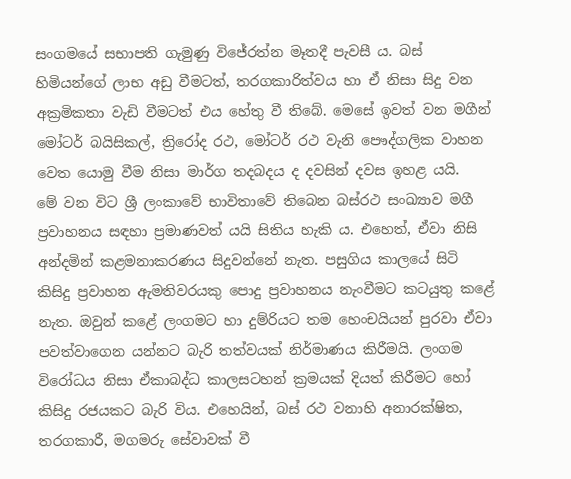සංගමයේ සභාපති ගැමුණු විජේරත්න මෑතදී පැවසී ය. බස් හිමියන්ගේ ලාභ අඩු වීමටත්, තරගකාරිත්වය හා ඒ නිසා සිදු වන අක්‍ර‍මිකතා වැඩි වීමටත් එය හේතු වී තිබේ. මෙසේ ඉවත් වන මගීන් මෝටර් බයිසිකල්, ත්‍රිරෝද රථ, මෝටර් රථ වැනි පෞද්ගලික වාහන වෙත යොමු වීම නිසා මාර්ග තදබදය ද දවසින් දවස ඉහළ යයි.
මේ වන විට ශ්‍රී ලංකාවේ භාවිතාවේ තිබෙන බස්රථ සංඛ්‍යාව මගී ප්‍රවාහනය සඳහා ප්‍රමාණවත් යයි සිතිය හැකි ය. එහෙත්, ඒවා නිසි අන්දමින් කළමනාකරණය සිදුවන්නේ නැත. පසුගිය කාලයේ සිටි කිසිදු ප්‍රවාහන ඇමතිවරයකු පොදු ප්‍රවාහනය නැංවීමට කටයුතු කළේ නැත. ඔවුන් කළේ ලංගමට හා දුම්රියට තම හෙංචයියන් පුරවා ඒවා පවත්වාගෙන යන්නට බැරි තත්වයක් නිර්මාණය කිරීමයි. ලංගම විරෝධය නිසා ඒකාබද්ධ කාලසටහන් ක්‍රමයක් දියත් කිරීමට හෝ කිසිදු රජයකට බැරි විය. එහෙයින්, බස් රථ වනාහි අනාරක්ෂිත, තරගකාරී, මගමරු සේවාවක් වී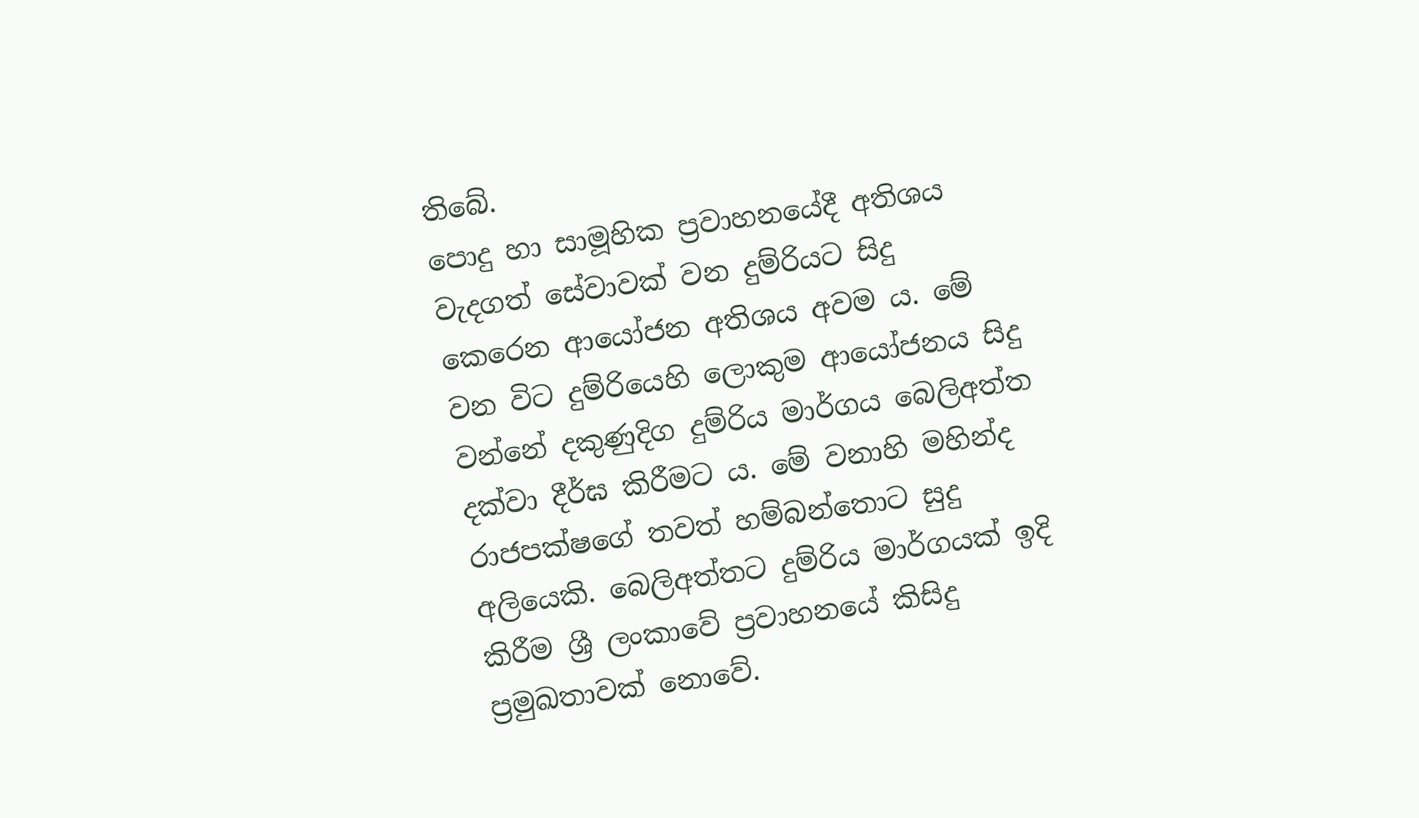තිබේ.
පොදු හා සාමූහික ප්‍රවාහනයේදී අතිශය වැදගත් සේවාවක් වන දුම්රියට සිදු කෙරෙන ආයෝජන අතිශය අවම ය. මේ වන විට දුම්රියෙහි ලොකුම ආයෝජනය සිදු වන්නේ දකුණුදිග දුම්රිය මාර්ගය බෙලිඅත්ත දක්වා දීර්ඝ කිරීමට ය. මේ වනාහි මහින්ද රාජපක්ෂගේ තවත් හම්බන්තොට සුදු අලියෙකි. බෙලිඅත්තට දුම්රිය මාර්ගයක් ඉදි කිරීම ශ්‍රී ලංකාවේ ප්‍රවාහනයේ කිසිදු ප්‍රමුඛතාවක් නොවේ.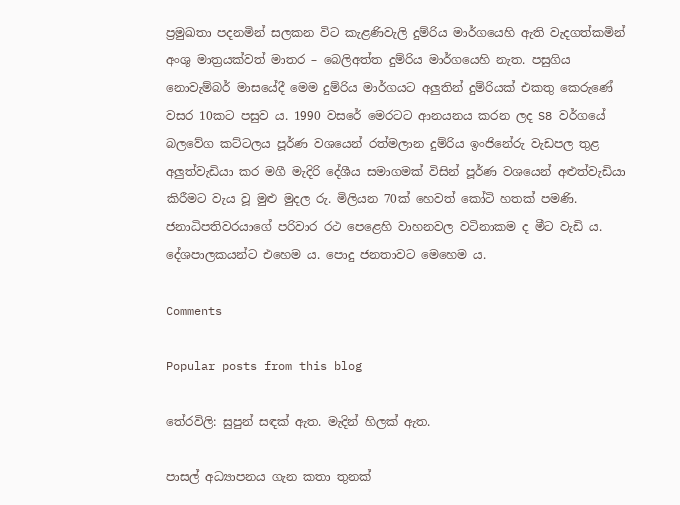ප්‍රමුඛතා පදනමින් සලකන විට කැළණිවැලි දුම්රිය මාර්ගයෙහි ඇති වැදගත්කමින් අංශු මාත්‍රයක්වත් මාතර – බෙලිඅත්ත දුම්රිය මාර්ගයෙහි නැත. පසුගිය නොවැම්බර් මාසයේදී මෙම දුම්රිය මාර්ගයට අලුතින් දුම්රියක් එකතු කෙරුණේ වසර 10කට පසුව ය. 1990 වසරේ මෙරටට ආනයනය කරන ලද S8 වර්ගයේ බලවේග කට්ටලය පූර්ණ වශයෙන් රත්මලාන දුම්රිය ඉංජිනේරු වැඩපල තුළ අලුත්වැඩියා කර මගී මැදිරි දේශීය සමාගමක් විසින් පූර්ණ වශයෙන් අළුත්වැඩියා කිරීමට වැය වූ මුළු මුදල රු. මිලියන 70ක් හෙවත් කෝටි හතක් පමණි. ජනාධිපතිවරයාගේ පරිවාර රථ පෙළෙහි වාහනවල වටිනාකම ද මීට වැඩි ය. දේශපාලකයන්ට එහෙම ය. පොදු ජනතාවට මෙහෙම ය.

Comments

Popular posts from this blog

තේරවිලි: සුපුන් සඳක් ඇත. මැදින් හිලක් ඇත.

පාසල් අධ්‍යාපනය ගැන කතා තුනක්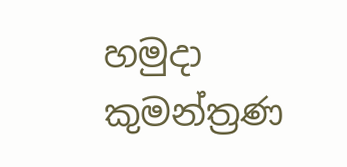හමුදා කුමන්ත්‍රණ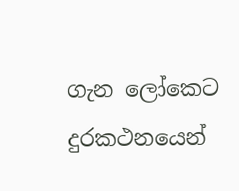ගැන ලෝකෙට දුරකථනයෙන්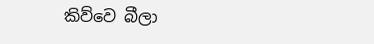කිව්වෙ බීලා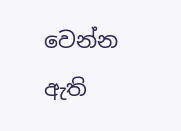වෙන්න ඇති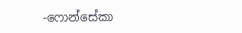-ෆොන්සේකා